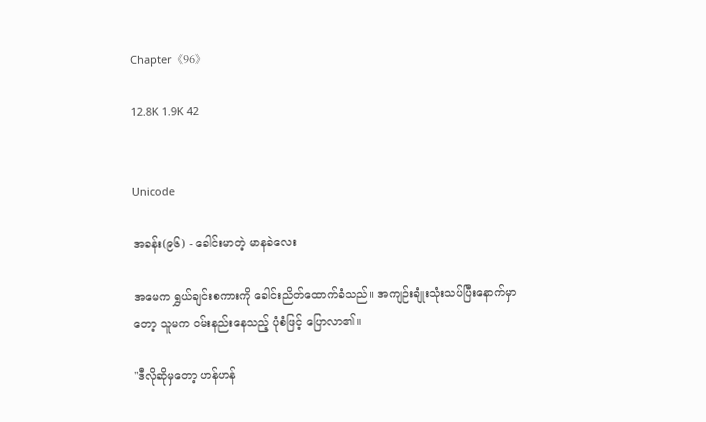Chapter《96》

12.8K 1.9K 42


Unicode

အခန်း(၉၆) - ခေါင်းမာတဲ့ မာနခဲလေး

အမေက ရွှယ်ချင်းစကားကို ခေါင်းညိတ်ထောက်ခံသည်။ အကျဉ်းချုံးသုံးသပ်ပြီးနောက်မှာတော့ သူမက ဝမ်းနည်းနေသည့် ပုံစံဖြင့် ပြောလာ၏။

"ဒီလိုဆိုမှတော့ ဟန်ဟန်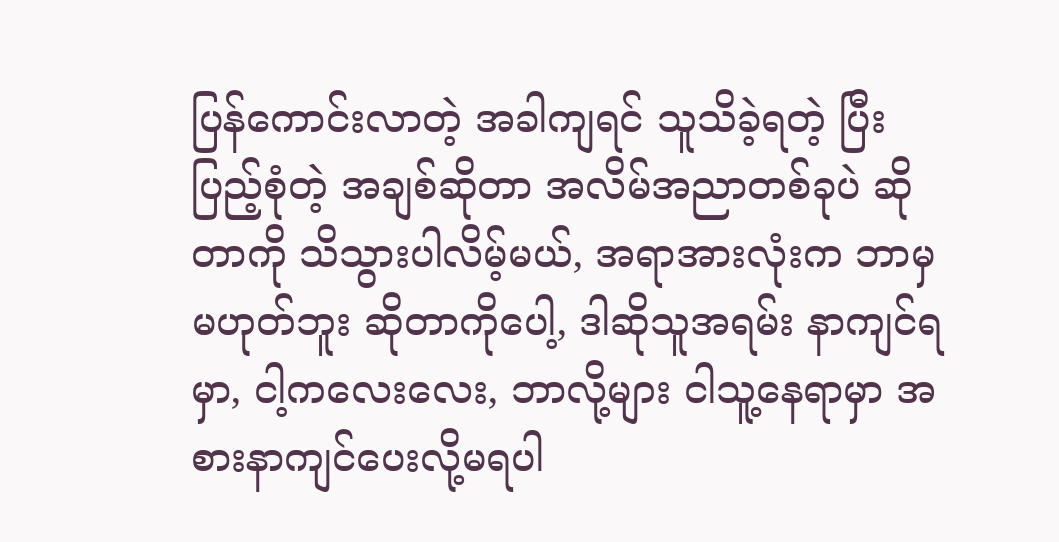ပြန်ကောင်းလာတဲ့ အခါကျရင် သူသိခဲ့ရတဲ့ ပြီးပြည့်စုံတဲ့ အချစ်ဆိုတာ အလိမ်အညာတစ်ခုပဲ ဆိုတာကို သိသွားပါလိမ့်မယ်, အရာအားလုံးက ဘာမှမဟုတ်ဘူး ဆိုတာကိုပေါ့, ဒါဆိုသူအရမ်း နာကျင်ရမှာ, ငါ့ကလေးလေး, ဘာလို့များ ငါသူ့နေရာမှာ အစားနာကျင်ပေးလို့မရပါ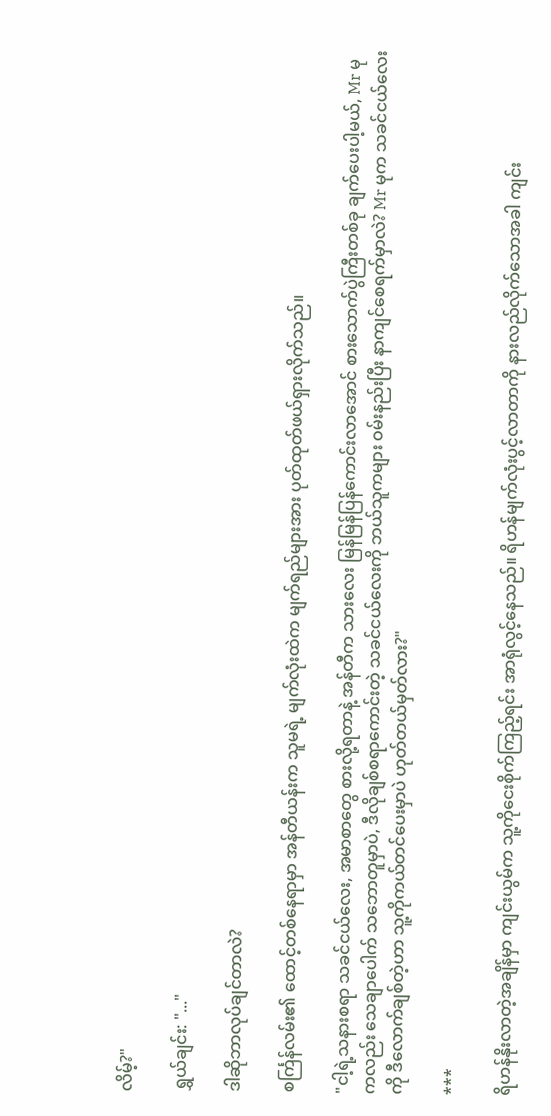လိမ့်?"

ရွှယ်ချင်း: "..."

ဒါဆိုဘာလုပ်ချင်တာလဲ?

စင်္ကြန်လမ်း၏ ထောင့်တစ်နေရာမှာ အန်တီယန်းက သူမရဲ့ မျက်လုံးထဲက မျက်ရည်များအား ပုတ်ထုတ်ဖယ်ရှားလိုက်သည်။

"ငါ့ရဲ့သနားစရာ သခင်ငယ်လေး, အမာစာတွေ စားလို့ရတာနဲ့ အန်တီက သားလေး မြန်မြန်ပြန်ကောင်းလာအောင် စားသောက်ပွဲကြီးတစ်ခု ချက်ပေးပါ့မယ်, Mr မုကလည်း သေချာပေါက် သဘောတူမှာပဲ, ဒီလိုချစ်စရာကောင်းတဲ့ သခင်ငယ်လေးကို ဘယ်သူကများ ဝမ်းနည်းပြီး နာကျင်စေရက်မှာလဲ? Mr မုက သခင်ငယ်လေးကို ဒီလောက်ချစ်တဲ့ဟာ သူ့ကိုကယ်တင်ပေးမှာပဲ ဟုတ်တယ်မှတ်လား?"

***

ရိဟန်နိုးလာတဲ့အချိန်မှာ ကျင်းယွမ်က သူ့ကိုငေးစိုက်ကြည့်ရင်း အာရုံလွင့်နေသည်။ ရိဟန်မျက်လုံးပွင့်လာတာကို နားလည်လိုက်သောအခါ ကျင်း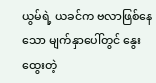ယွမ်ရဲ့ ယခင်က ဗလာဖြစ်နေသော မျက်နှာပေါ်တွင် နွေးထွေးတဲ့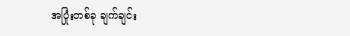အပြုံးတစ်ခု ချက်ချင်း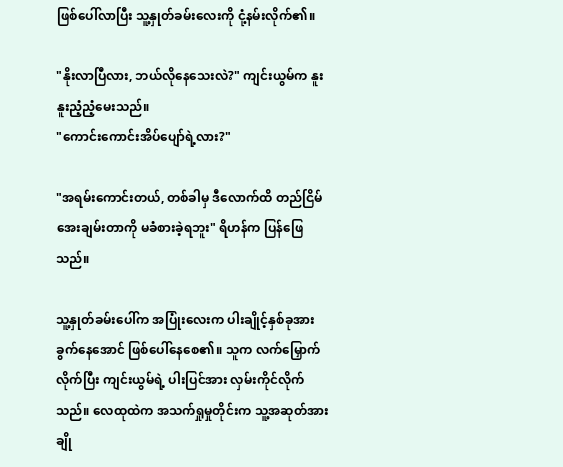ဖြစ်ပေါ်လာပြီး သူ့နှုတ်ခမ်းလေးကို ငုံ့နမ်းလိုက်၏။

"နိုးလာပြီလား, ဘယ်လိုနေသေးလဲ?" ကျင်းယွမ်က နူးနူးညံ့ညံ့မေးသည်။
"ကောင်းကောင်းအိပ်ပျော်ရဲ့လား?"

"အရမ်းကောင်းတယ်, တစ်ခါမှ ဒီလောက်ထိ တည်ငြိမ်အေးချမ်းတာကို မခံစားခဲ့ရဘူး" ရိဟန်က ပြန်ဖြေသည်။

သူ့နှုတ်ခမ်းပေါ်က အပြုံးလေးက ပါးချိုင့်နှစ်ခုအား ခွက်နေအောင် ဖြစ်ပေါ်နေစေ၏။ သူက လက်မြှောက်လိုက်ပြီး ကျင်းယွမ်ရဲ့ ပါးပြင်အား လှမ်းကိုင်လိုက်သည်။ လေထုထဲက အသက်ရှုမှုတိုင်းက သူ့အဆုတ်အား ချို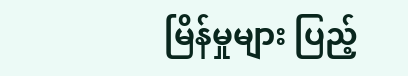မြိန်မှုများ ပြည့်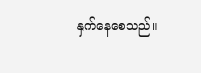နှက်နေစေသည်။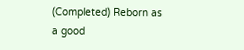(Completed) Reborn as a good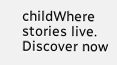childWhere stories live. Discover now